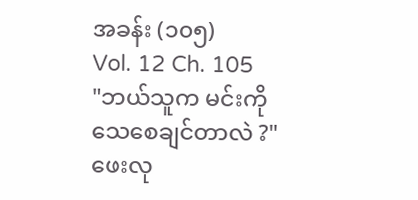အခန်း (၁၀၅)
Vol. 12 Ch. 105
"ဘယ်သူက မင်းကို သေစေချင်တာလဲ ?"
ဖေးလု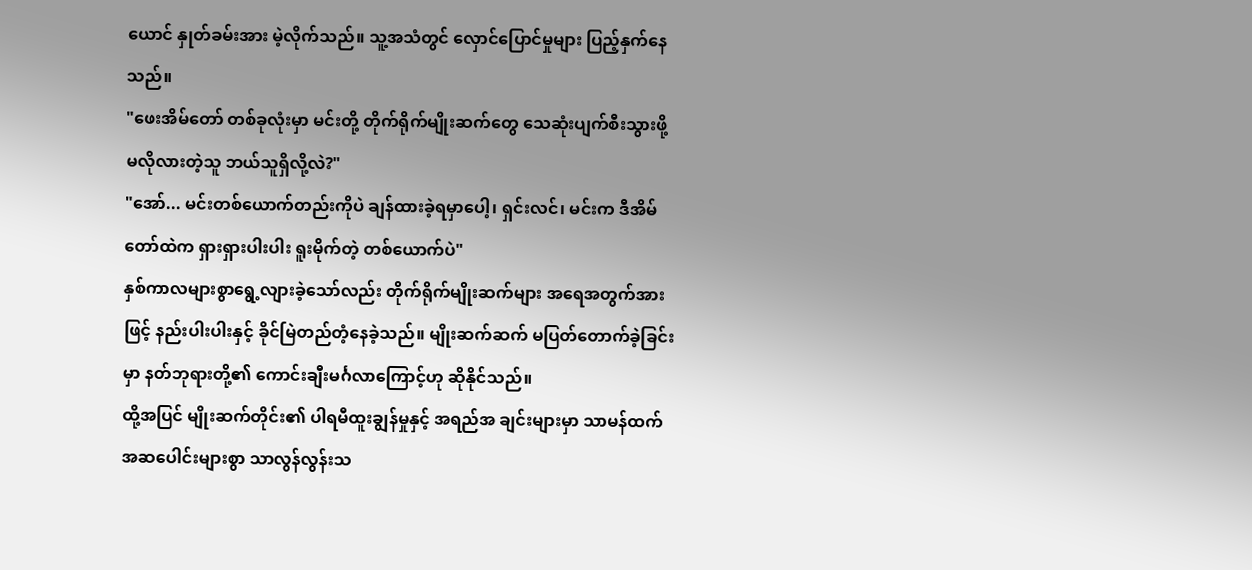ယောင် နှုတ်ခမ်းအား မဲ့လိုက်သည်။ သူ့အသံတွင် လှောင်ပြောင်မှုများ ပြည့်နှက်နေသည်။
"ဖေးအိမ်တော် တစ်ခုလုံးမှာ မင်းတို့ တိုက်ရိုက်မျိုးဆက်တွေ သေဆုံးပျက်စီးသွားဖို့ မလိုလားတဲ့သူ ဘယ်သူရှိလို့လဲ?"
"အော်... မင်းတစ်ယောက်တည်းကိုပဲ ချန်ထားခဲ့ရမှာပေါ့၊ ရှင်းလင်၊ မင်းက ဒီအိမ်တော်ထဲက ရှားရှားပါးပါး ရူးမိုက်တဲ့ တစ်ယောက်ပဲ"
နှစ်ကာလများစွာရွေ့လျားခဲ့သော်လည်း တိုက်ရိုက်မျိုးဆက်များ အရေအတွက်အားဖြင့် နည်းပါးပါးနှင့် ခိုင်မြဲတည်တံ့နေခဲ့သည်။ မျိုးဆက်ဆက် မပြတ်တောက်ခဲ့ခြင်းမှာ နတ်ဘုရားတို့၏ ကောင်းချီးမင်္ဂလာကြောင့်ဟု ဆိုနိုင်သည်။
ထို့အပြင် မျိုးဆက်တိုင်း၏ ပါရမီထူးချွန်မှုနှင့် အရည်အ ချင်းများမှာ သာမန်ထက် အဆပေါင်းများစွာ သာလွန်လွန်းသ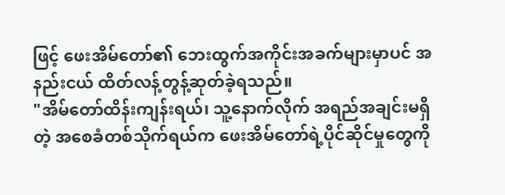ဖြင့် ဖေးအိမ်တော်၏ ဘေးထွက်အကိုင်းအခက်များမှာပင် အနည်းငယ် ထိတ်လန့်တွန့်ဆုတ်ခဲ့ရသည်။
"အိမ်တော်ထိန်းကျန်းရယ်၊ သူ့နောက်လိုက် အရည်အချင်းမရှိတဲ့ အစေခံတစ်သိုက်ရယ်က ဖေးအိမ်တော်ရဲ့ပိုင်ဆိုင်မှုတွေကို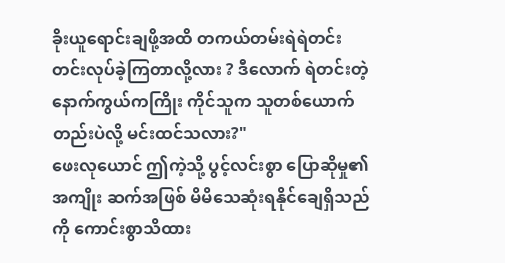ခိုးယူရောင်းချဖို့အထိ တကယ်တမ်းရဲရဲတင်းတင်းလုပ်ခဲ့ကြတာလို့လား ? ဒီလောက် ရဲတင်းတဲ့ နောက်ကွယ်ကကြိုး ကိုင်သူက သူတစ်ယောက်တည်းပဲလို့ မင်းထင်သလား?"
ဖေးလုယောင် ဤကဲ့သို့ ပွင့်လင်းစွာ ပြောဆိုမှု၏ အကျိုး ဆက်အဖြစ် မိမိသေဆုံးရနိုင်ချေရှိသည်ကို ကောင်းစွာသိထား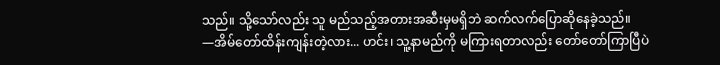သည်။ သို့သော်လည်း သူ မည်သည့်အတားအဆီးမှမရှိဘဲ ဆက်လက်ပြောဆိုနေခဲ့သည်။
—အိမ်တော်ထိန်းကျန်းတဲ့လား... ဟင်း၊ သူ့နာမည်ကို မကြားရတာလည်း တော်တော်ကြာပြီပဲ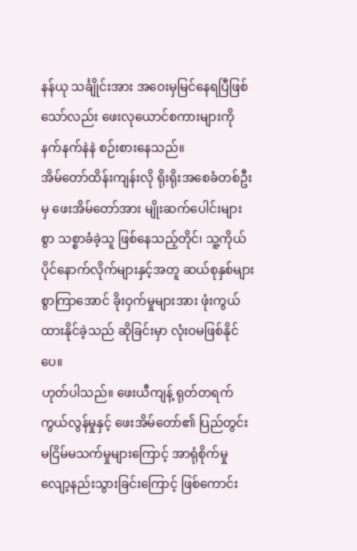နန်ယု သင်္ချိုင်းအား အဝေးမှမြင်နေရပြီဖြစ်သော်လည်း ဖေးလုယောင်စကားများကို နက်နက်နဲနဲ စဉ်းစားနေသည်။
အိမ်တော်ထိန်းကျန်းလို ရိုးရိုးအစေခံတစ်ဦးမှ ဖေးအိမ်တော်အား မျိုးဆက်ပေါင်းများစွာ သစ္စာခံခဲ့သူ ဖြစ်နေသည့်တိုင်၊ သူ့ကိုယ်ပိုင်နောက်လိုက်များနှင့်အတူ ဆယ်စုနှစ်များစွာကြာအောင် ခိုးဝှက်မှုများအား ဖုံးကွယ်ထားနိုင်ခဲ့သည် ဆိုခြင်းမှာ လုံးဝမဖြစ်နိုင်ပေ။
ဟုတ်ပါသည်။ ဖေးယီကျန့် ရုတ်တရက် ကွယ်လွန်မှုနှင့် ဖေးအိမ်တော်၏ ပြည်တွင်းမငြိမ်မသက်မှုများကြောင့် အာရုံစိုက်မှုလျော့နည်းသွားခြင်းကြောင့် ဖြစ်ကောင်း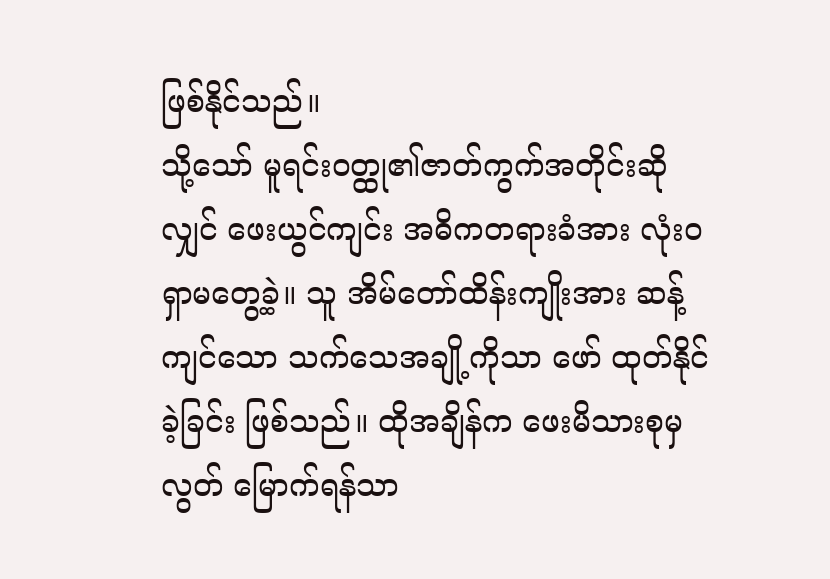ဖြစ်နိုင်သည်။
သို့သော် မူရင်းဝတ္ထု၏ဇာတ်ကွက်အတိုင်းဆိုလျှင် ဖေးယွင်ကျင်း အဓိကတရားခံအား လုံးဝရှာမတွေ့ခဲ့။ သူ အိမ်တော်ထိန်းကျိုးအား ဆန့်ကျင်သော သက်သေအချို့ကိုသာ ဖော် ထုတ်နိုင်ခဲ့ခြင်း ဖြစ်သည်။ ထိုအချိန်က ဖေးမိသားစုမှလွတ် မြောက်ရန်သာ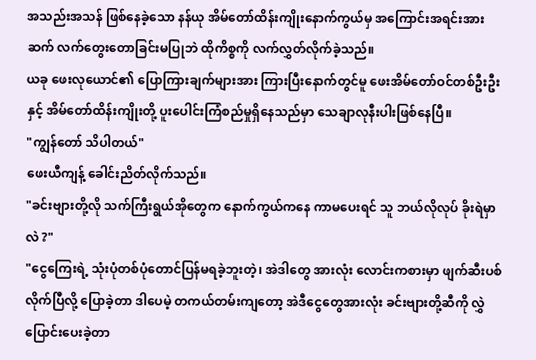အသည်းအသန် ဖြစ်နေခဲ့သော နန်ယု အိမ်တော်ထိန်းကျိုးနောက်ကွယ်မှ အကြောင်းအရင်းအားဆက် လက်တွေးတောခြင်းမပြုဘဲ ထိုကိစ္စကို လက်လွှတ်လိုက်ခဲ့သည်။
ယခု ဖေးလုယောင်၏ ပြောကြားချက်များအား ကြားပြီးနောက်တွင်မူ ဖေးအိမ်တော်ဝင်တစ်ဦးဦးနှင့် အိမ်တော်ထိန်းကျိုးတို့ ပူးပေါင်းကြံစည်မှုရှိနေသည်မှာ သေချာလုနီးပါးဖြစ်နေပြီ။
"ကျွန်တော် သိပါတယ်"
ဖေးယီကျန့် ခေါင်းညိတ်လိုက်သည်။
"ခင်းဗျားတို့လို သက်ကြီးရွယ်အိုတွေက နောက်ကွယ်ကနေ ကာမပေးရင် သူ ဘယ်လိုလုပ် ခိုးရဲမှာလဲ ?"
"ငွေကြေးရဲ့ သုံးပုံတစ်ပုံတောင်ပြန်မရခဲ့ဘူးတဲ့၊ အဲဒါတွေ အားလုံး လောင်းကစားမှာ ဖျက်ဆီးပစ်လိုက်ပြီလို့ ပြောခဲ့တာ ဒါပေမဲ့ တကယ်တမ်းကျတော့ အဲဒီငွေတွေအားလုံး ခင်းဗျားတို့ဆီကို လွှဲပြောင်းပေးခဲ့တာ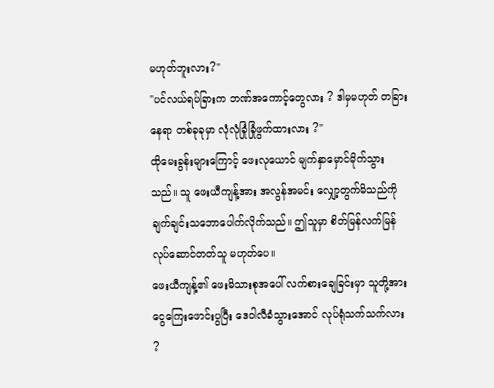မဟုတ်ဘူးလား?"
"ပင်လယ်ရပ်ခြားက ဘဏ်အကောင့်တွေလား ? ဒါမှမဟုတ် တခြားနေရာ တစ်ခုခုမှာ လုံလုံခြုံခြုံဖွက်ထားလား ?"
ထိုမေးခွန်းများကြောင့် ဖေးလုယောင် မျက်နှာမှောင်မိုက်သွားသည်။ သူ ဖေးယီကျန့်အား အလွန်အမင်း လျှော့တွက်မိသည်ကို ချက်ချင်းသဘောပေါက်လိုက်သည်။ ဤသူမှာ စိတ်မြန်လက်မြန် လုပ်ဆောင်တတ်သူ မဟုတ်ပေ။
ဖေးယီကျန့်၏ ဖေးမိသားစုအပေါ် လက်စားချေခြင်းမှာ သူတို့အား ငွေကြေးဖောင်းပွပြီး ဒေဝါလီခံသွားအောင် လုပ်ရုံသက်သက်လား ?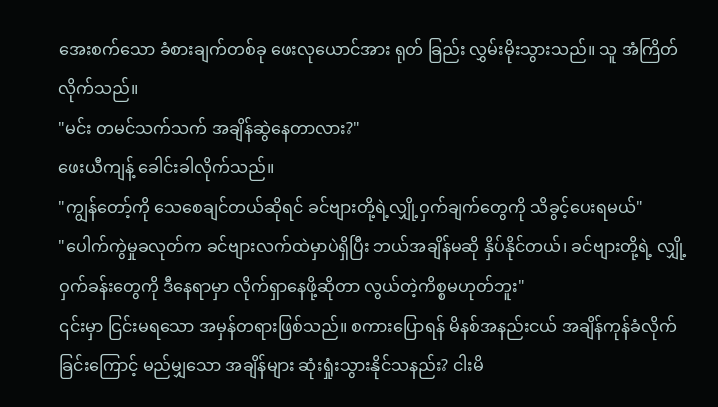အေးစက်သော ခံစားချက်တစ်ခု ဖေးလုယောင်အား ရုတ် ခြည်း လွှမ်းမိုးသွားသည်။ သူ အံကြိတ်လိုက်သည်။
"မင်း တမင်သက်သက် အချိန်ဆွဲနေတာလား?"
ဖေးယီကျန့် ခေါင်းခါလိုက်သည်။
"ကျွန်တော့်ကို သေစေချင်တယ်ဆိုရင် ခင်ဗျားတို့ရဲ့လျှို့ဝှက်ချက်တွေကို သိခွင့်ပေးရမယ်"
"ပေါက်ကွဲမှုခလုတ်က ခင်ဗျားလက်ထဲမှာပဲရှိပြီး ဘယ်အချိန်မဆို နှိပ်နိုင်တယ်၊ ခင်ဗျားတို့ရဲ့ လျှို့ဝှက်ခန်းတွေကို ဒီနေရာမှာ လိုက်ရှာနေဖို့ဆိုတာ လွယ်တဲ့ကိစ္စမဟုတ်ဘူး"
၎င်းမှာ ငြင်းမရသော အမှန်တရားဖြစ်သည်။ စကားပြောရန် မိနစ်အနည်းငယ် အချိန်ကုန်ခံလိုက်ခြင်းကြောင့် မည်မျှသော အချိန်များ ဆုံးရှုံးသွားနိုင်သနည်း? ငါးမိ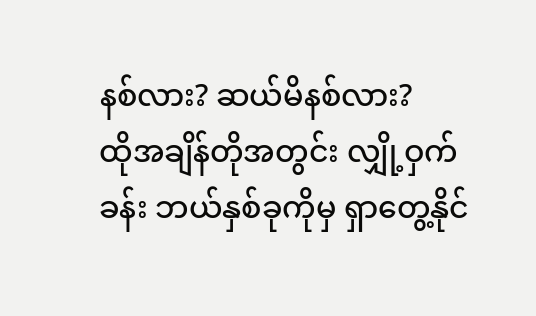နစ်လား? ဆယ်မိနစ်လား?
ထိုအချိန်တိုအတွင်း လျှို့ဝှက်ခန်း ဘယ်နှစ်ခုကိုမှ ရှာတွေ့နိုင်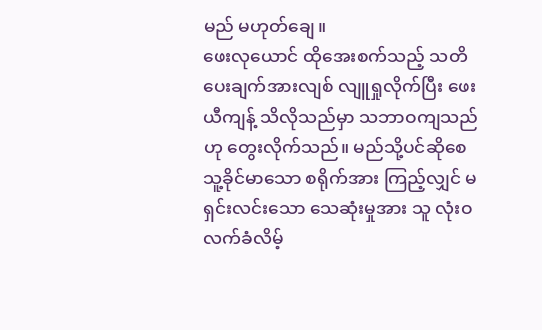မည် မဟုတ်ချေ။
ဖေးလုယောင် ထိုအေးစက်သည့် သတိပေးချက်အားလျစ် လျူရှုလိုက်ပြီး ဖေးယီကျန့် သိလိုသည်မှာ သဘာဝကျသည်ဟု တွေးလိုက်သည်။ မည်သို့ပင်ဆိုစေ သူ့ခိုင်မာသော စရိုက်အား ကြည့်လျှင် မရှင်းလင်းသော သေဆုံးမှုအား သူ လုံးဝ လက်ခံလိမ့်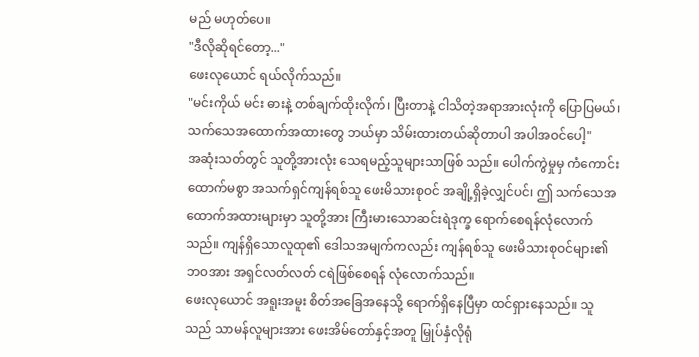မည် မဟုတ်ပေ။
"ဒီလိုဆိုရင်တော့..."
ဖေးလုယောင် ရယ်လိုက်သည်။
"မင်းကိုယ် မင်း ဓားနဲ့ တစ်ချက်ထိုးလိုက်၊ ပြီးတာနဲ့ ငါသိတဲ့အရာအားလုံးကို ပြောပြမယ်၊ သက်သေအထောက်အထားတွေ ဘယ်မှာ သိမ်းထားတယ်ဆိုတာပါ အပါအဝင်ပေါ့"
အဆုံးသတ်တွင် သူတို့အားလုံး သေရမည့်သူများသာဖြစ် သည်။ ပေါက်ကွဲမှုမှ ကံကောင်းထောက်မစွာ အသက်ရှင်ကျန်ရစ်သူ ဖေးမိသားစုဝင် အချို့ရှိခဲ့လျှင်ပင်၊ ဤ သက်သေအထောက်အထားများမှာ သူတို့အား ကြီးမားသောဆင်းရဲဒုက္ခ ရောက်စေရန်လုံလောက်သည်။ ကျန်ရှိသောလူထု၏ ဒေါသအမျက်ကလည်း ကျန်ရစ်သူ ဖေးမိသားစုဝင်များ၏ ဘဝအား အရှင်လတ်လတ် ငရဲဖြစ်စေရန် လုံလောက်သည်။
ဖေးလုယောင် အရူးအမူး စိတ်အခြေအနေသို့ ရောက်ရှိနေပြီမှာ ထင်ရှားနေသည်။ သူသည် သာမန်လူများအား ဖေးအိမ်တော်နှင့်အတူ မြှုပ်နှံလိုရုံ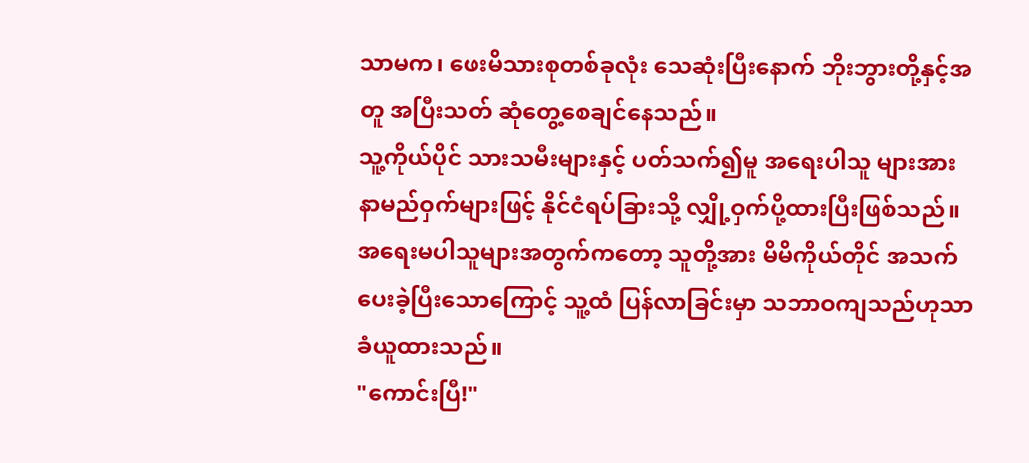သာမက၊ ဖေးမိသားစုတစ်ခုလုံး သေဆုံးပြီးနောက် ဘိုးဘွားတို့နှင့်အတူ အပြီးသတ် ဆုံတွေ့စေချင်နေသည်။
သူ့ကိုယ်ပိုင် သားသမီးများနှင့် ပတ်သက်၍မူ အရေးပါသူ များအား နာမည်ဝှက်များဖြင့် နိုင်ငံရပ်ခြားသို့ လျှို့ဝှက်ပို့ထားပြီးဖြစ်သည်။ အရေးမပါသူများအတွက်ကတော့ သူတို့အား မိမိကိုယ်တိုင် အသက်ပေးခဲ့ပြီးသောကြောင့် သူ့ထံ ပြန်လာခြင်းမှာ သဘာဝကျသည်ဟုသာ ခံယူထားသည်။
"ကောင်းပြီ!"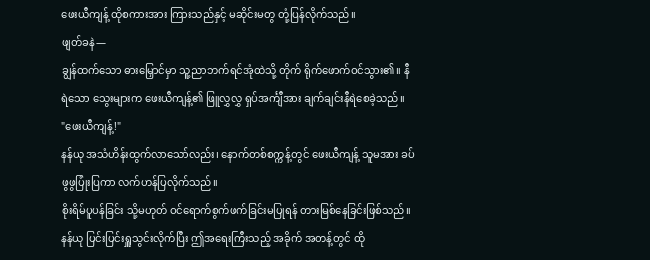ဖေးယီကျန့် ထိုစကားအား ကြားသည်နှင့် မဆိုင်းမတွ တုံ့ပြန်လိုက်သည်။
ဖျတ်ခနဲ—
ချွန်ထက်သော ဓားမြှောင်မှာ သူ့ညာဘက်ရင်အုံထဲသို့ တိုက် ရိုက်ဖောက်ဝင်သွား၏။ နီရဲသော သွေးများက ဖေးယီကျန့်၏ ဖြူလွှလွှ ရှပ်အင်္ကျီအား ချက်ချင်းနီရဲစေခဲ့သည်။
"ဖေးယီကျန့်!"
နန်ယု အသံဟိန်းထွက်လာသော်လည်း၊ နောက်တစ်စက္ကန့်တွင် ဖေးယီကျန့် သူမအား ခပ်ဖွဖွပြုံးပြကာ လက်ဟန်ပြလိုက်သည်။
စိုးရိမ်ပူပန်ခြင်း သို့မဟုတ် ဝင်ရောက်စွက်ဖက်ခြင်းမပြုရန် တားမြစ်နေခြင်းဖြစ်သည်။
နန်ယု ပြင်းပြင်းရှူသွင်းလိုက်ပြီး ဤအရေးကြီးသည့် အခိုက် အတန့်တွင် ထို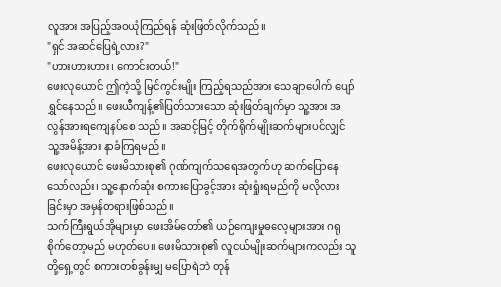လူအား အပြည့်အဝယုံကြည်ရန် ဆုံးဖြတ်လိုက်သည်။
"ရှင် အဆင်ပြေရဲ့လား?"
"ဟားဟားဟား၊ ကောင်းတယ်!"
ဖေးလုယောင် ဤကဲ့သို့ မြင်ကွင်းမျိုး ကြည့်ရသည်အား သေချာပေါက် ပျော်ရွှင်နေသည်။ ဖေးယီကျန့်၏ပြတ်သားသော ဆုံးဖြတ်ချက်မှာ သူ့အား အလွန်အားရကျေနပ်စေ သည်။ အဆင့်မြင့် တိုက်ရိုက်မျိုးဆက်များပင်လျှင် သူ့အမိန့်အား နာခံကြရမည်။
ဖေးလုယောင် ဖေးမိသားစု၏ ဂုဏ်ကျက်သရေအတွက်ဟု ဆက်ပြောနေသော်လည်း၊ သူ့နောက်ဆုံး စကားပြောခွင့်အား ဆုံးရှုံးရမည်ကို မလိုလားခြင်းမှာ အမှန်တရားဖြစ်သည်။
သက်ကြီးရွယ်အိုများမှာ ဖေးအိမ်တော်၏ ယဉ်ကျေးမှုဓလေ့များအား ဂရုစိုက်တော့မည် မဟုတ်ပေ။ ဖေးမိသားစု၏ လူငယ်မျိုးဆက်များကလည်း သူတို့ရှေ့တွင် စကားတစ်ခွန်းမျှ မပြောရဲဘဲ တုန်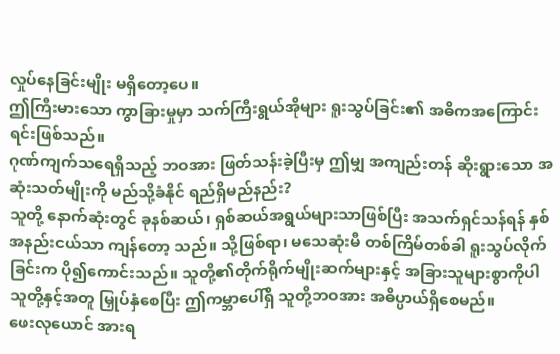လှုပ်နေခြင်းမျိုး မရှိတော့ပေ။
ဤကြီးမားသော ကွာခြားမှုမှာ သက်ကြီးရွယ်အိုများ ရူးသွပ်ခြင်း၏ အဓိကအကြောင်းရင်းဖြစ်သည်။
ဂုဏ်ကျက်သရေရှိသည့် ဘဝအား ဖြတ်သန်းခဲ့ပြီးမှ ဤမျှ အကျည်းတန် ဆိုးရွားသော အဆုံးသတ်မျိုးကို မည်သို့ခံနိုင် ရည်ရှိမည်နည်း?
သူတို့ နောက်ဆုံးတွင် ခုနစ်ဆယ်၊ ရှစ်ဆယ်အရွယ်များသာဖြစ်ပြီး အသက်ရှင်သန်ရန် နှစ်အနည်းငယ်သာ ကျန်တော့ သည်။ သို့ဖြစ်ရာ၊ မသေဆုံးမီ တစ်ကြိမ်တစ်ခါ ရူးသွပ်လိုက်ခြင်းက ပို၍ကောင်းသည်။ သူတို့၏တိုက်ရိုက်မျိုးဆက်များနှင့် အခြားသူများစွာကိုပါ သူတို့နှင့်အတူ မြှုပ်နှံစေပြီး ဤကမ္ဘာပေါ်ရှိ သူတို့ဘဝအား အဓိပ္ပာယ်ရှိစေမည်။
ဖေးလုယောင် အားရ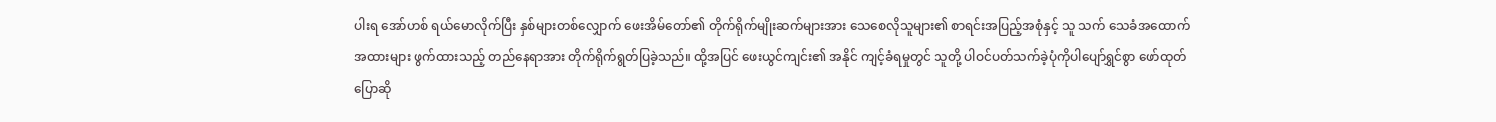ပါးရ အော်ဟစ် ရယ်မောလိုက်ပြီး နှစ်များတစ်လျှောက် ဖေးအိမ်တော်၏ တိုက်ရိုက်မျိုးဆက်များအား သေစေလိုသူများ၏ စာရင်းအပြည့်အစုံနှင့် သူ သက် သေခံအထောက်အထားများ ဖွက်ထားသည့် တည်နေရာအား တိုက်ရိုက်ရွတ်ပြခဲ့သည်။ ထို့အပြင် ဖေးယွင်ကျင်း၏ အနိုင် ကျင့်ခံရမှုတွင် သူတို့ ပါဝင်ပတ်သက်ခဲ့ပုံကိုပါပျော်ရွှင်စွာ ဖော်ထုတ်ပြောဆို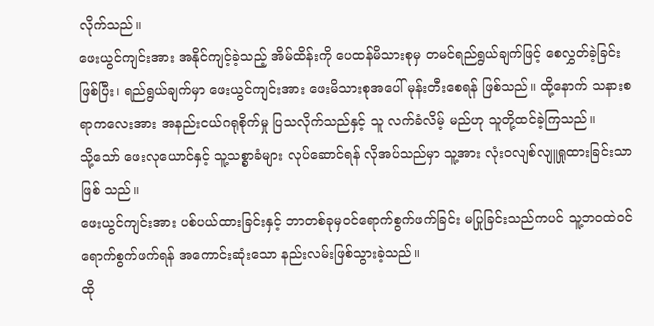လိုက်သည်။
ဖေးယွင်ကျင်းအား အနိုင်ကျင့်ခဲ့သည့် အိမ်ထိန်းကို ပေထန်မိသားစုမှ တမင်ရည်ရွယ်ချက်ဖြင့် စေလွှတ်ခဲ့ခြင်းဖြစ်ပြီး၊ ရည်ရွယ်ချက်မှာ ဖေးယွင်ကျင်းအား ဖေးမိသားစုအပေါ် မုန်းတီးစေရန် ဖြစ်သည်။ ထို့နောက် သနားစရာကလေးအား အနည်းငယ်ဂရုစိုက်မှု ပြသလိုက်သည်နှင့် သူ လက်ခံလိမ့် မည်ဟု သူတို့ထင်ခဲ့ကြသည်။
သို့သော် ဖေးလုယောင်နှင့် သူ့သစ္စာခံများ လုပ်ဆောင်ရန် လိုအပ်သည်မှာ သူ့အား လုံးဝလျစ်လျူရှုထားခြင်းသာဖြစ် သည်။
ဖေးယွင်ကျင်းအား ပစ်ပယ်ထားခြင်းနှင့် ဘာတစ်ခုမှဝင်ရောက်စွက်ဖက်ခြင်း မပြုခြင်းသည်ကပင် သူ့ဘဝထဲဝင်ရောက်စွက်ဖက်ရန် အကောင်းဆုံးသော နည်းလမ်းဖြစ်သွားခဲ့သည်။
ထို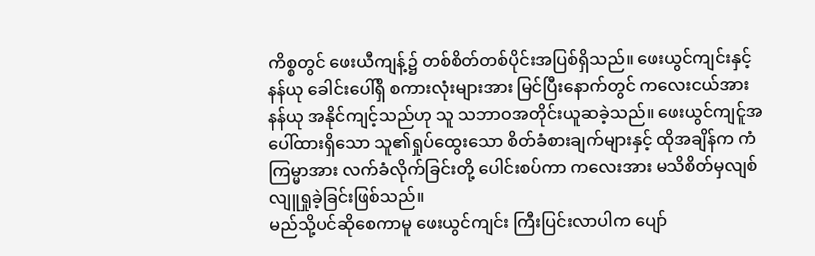ကိစ္စတွင် ဖေးယီကျန့်၌ တစ်စိတ်တစ်ပိုင်းအပြစ်ရှိသည်။ ဖေးယွင်ကျင်းနှင့် နန်ယု ခေါင်းပေါ်ရှိ စကားလုံးများအား မြင်ပြီးနောက်တွင် ကလေးငယ်အား နန်ယု အနိုင်ကျင့်သည်ဟု သူ သဘာဝအတိုင်းယူဆခဲ့သည်။ ဖေးယွင်ကျင်ူအပေါ်ထားရှိသော သူ၏ရှုပ်ထွေးသော စိတ်ခံစားချက်များနှင့် ထိုအချိန်က ကံကြမ္မာအား လက်ခံလိုက်ခြင်းတို့ ပေါင်းစပ်ကာ ကလေးအား မသိစိတ်မှလျစ်လျူရှုခဲ့ခြင်းဖြစ်သည်။
မည်သို့ပင်ဆိုစေကာမူ ဖေးယွင်ကျင်း ကြီးပြင်းလာပါက ပျော်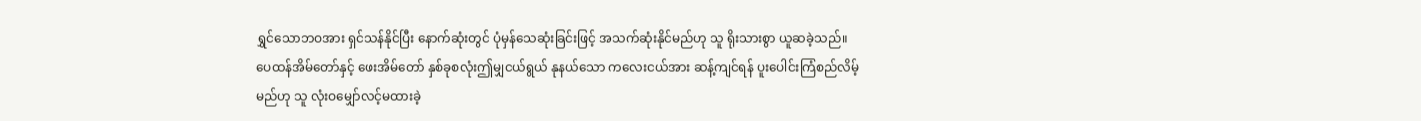ရွှင်သောဘဝအား ရှင်သန်နိုင်ပြီး နောက်ဆုံးတွင် ပုံမှန်သေဆုံးခြင်းဖြင့် အသက်ဆုံးနိုင်မည်ဟု သူ ရိုးသားစွာ ယူဆခဲ့သည်။
ပေထန်အိမ်တော်နှင့် ဖေးအိမ်တော် နှစ်ခုစလုံးဤမျှငယ်ရွယ် နုနယ်သော ကလေးငယ်အား ဆန့်ကျင်ရန် ပူးပေါင်းကြံစည်လိမ့်မည်ဟု သူ လုံးဝမျှော်လင့်မထားခဲ့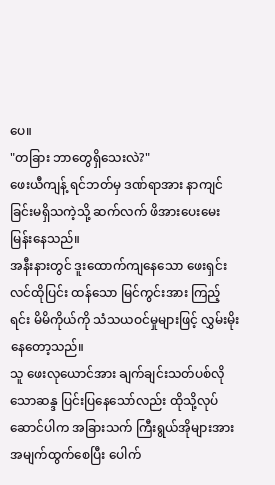ပေ။
"တခြား ဘာတွေရှိသေးလဲ?"
ဖေးယီကျန့် ရင်ဘတ်မှ ဒဏ်ရာအား နာကျင်ခြင်းမရှိသကဲ့သို့ ဆက်လက် ဖိအားပေးမေးမြန်းနေသည်။
အနီးနားတွင် ဒူးထောက်ကျနေသော ဖေးရှင်းလင်ထိုပြင်း ထန်သော မြင်ကွင်းအား ကြည့်ရင်း မိမိကိုယ်ကို သံသယဝင်မှုများဖြင့် လွှမ်းမိုးနေတော့သည်။
သူ ဖေးလုယောင်အား ချက်ချင်းသတ်ပစ်လိုသောဆန္ဒ ပြင်းပြနေသော်လည်း ထိုသို့လုပ်ဆောင်ပါက အခြားသက် ကြီးရွယ်အိုများအား အမျက်ထွက်စေပြီး ပေါက်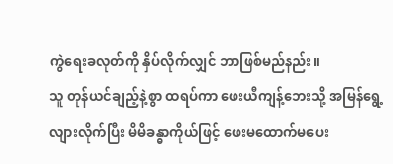ကွဲရေးခလုတ်ကို နှိပ်လိုက်လျှင် ဘာဖြစ်မည်နည်း။
သူ တုန်ယင်ချည့်နဲ့စွာ ထရပ်ကာ ဖေးယီကျန့်ဘေးသို့ အမြန်ရွေ့လျားလိုက်ပြီး မိမိခန္ဓာကိုယ်ဖြင့် ဖေးမထောက်မပေး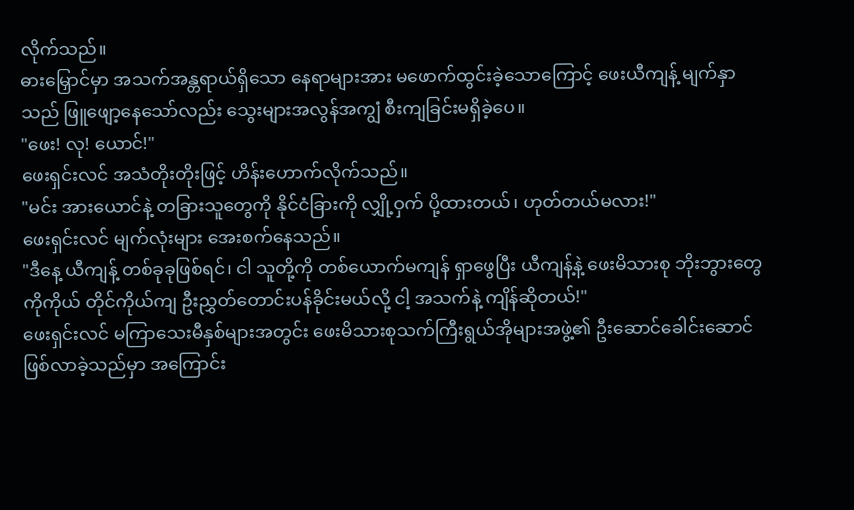လိုက်သည်။
ဓားမြှောင်မှာ အသက်အန္တရာယ်ရှိသော နေရာများအား မဖောက်ထွင်းခဲ့သောကြောင့် ဖေးယီကျန့် မျက်နှာသည် ဖြူဖျော့နေသော်လည်း သွေးများအလွန်အကျွံ စီးကျခြင်းမရှိခဲ့ပေ။
"ဖေး! လု! ယောင်!"
ဖေးရှင်းလင် အသံတိုးတိုးဖြင့် ဟိန်းဟောက်လိုက်သည်။
"မင်း အားယောင်နဲ့ တခြားသူတွေကို နိုင်ငံခြားကို လျှို့ဝှက် ပို့ထားတယ်၊ ဟုတ်တယ်မလား!"
ဖေးရှင်းလင် မျက်လုံးများ အေးစက်နေသည်။
"ဒီနေ့ ယီကျန့် တစ်ခုခုဖြစ်ရင်၊ ငါ သူတို့ကို တစ်ယောက်မကျန် ရှာဖွေပြီး ယီကျန့်နဲ့ ဖေးမိသားစု ဘိုးဘွားတွေကိုကိုယ် တိုင်ကိုယ်ကျ ဦးညွှတ်တောင်းပန်ခိုင်းမယ်လို့ ငါ့ အသက်နဲ့ ကျိန်ဆိုတယ်!"
ဖေးရှင်းလင် မကြာသေးမီနှစ်များအတွင်း ဖေးမိသားစုသက်ကြီးရွယ်အိုများအဖွဲ့၏ ဦးဆောင်ခေါင်းဆောင် ဖြစ်လာခဲ့သည်မှာ အကြောင်း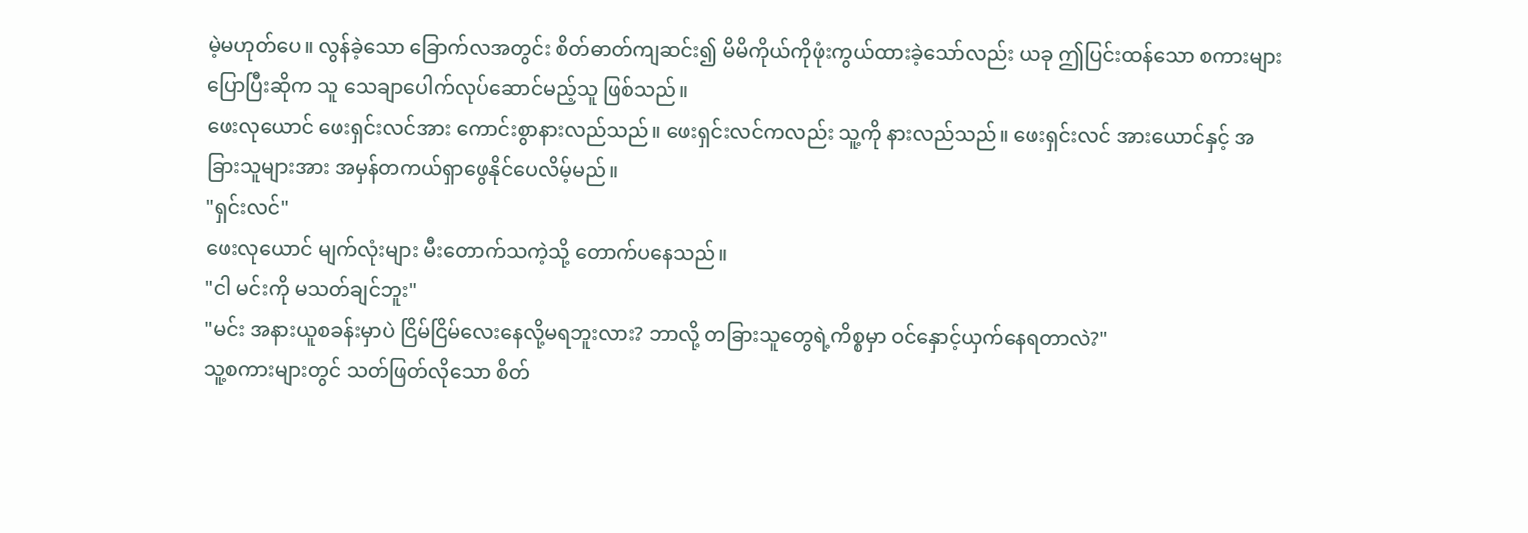မဲ့မဟုတ်ပေ။ လွန်ခဲ့သော ခြောက်လအတွင်း စိတ်ဓာတ်ကျဆင်း၍ မိမိကိုယ်ကိုဖုံးကွယ်ထားခဲ့သော်လည်း ယခု ဤပြင်းထန်သော စကားများပြောပြီးဆိုက သူ သေချာပေါက်လုပ်ဆောင်မည့်သူ ဖြစ်သည်။
ဖေးလုယောင် ဖေးရှင်းလင်အား ကောင်းစွာနားလည်သည်။ ဖေးရှင်းလင်ကလည်း သူ့ကို နားလည်သည်။ ဖေးရှင်းလင် အားယောင်နှင့် အခြားသူများအား အမှန်တကယ်ရှာဖွေနိုင်ပေလိမ့်မည်။
"ရှင်းလင်"
ဖေးလုယောင် မျက်လုံးများ မီးတောက်သကဲ့သို့ တောက်ပနေသည်။
"ငါ မင်းကို မသတ်ချင်ဘူး"
"မင်း အနားယူစခန်းမှာပဲ ငြိမ်ငြိမ်လေးနေလို့မရဘူးလား? ဘာလို့ တခြားသူတွေရဲ့ကိစ္စမှာ ဝင်နှောင့်ယှက်နေရတာလဲ?"
သူ့စကားများတွင် သတ်ဖြတ်လိုသော စိတ်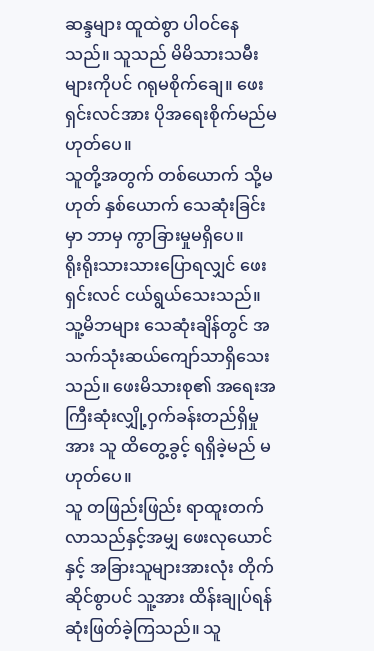ဆန္ဒများ ထူထဲစွာ ပါဝင်နေသည်။ သူသည် မိမိသားသမီးများကိုပင် ဂရုမစိုက်ချေ။ ဖေးရှင်းလင်အား ပိုအရေးစိုက်မည်မဟုတ်ပေ။
သူတို့အတွက် တစ်ယောက် သို့မဟုတ် နှစ်ယောက် သေဆုံးခြင်းမှာ ဘာမှ ကွာခြားမှုမရှိပေ။
ရိုးရိုးသားသားပြောရလျှင် ဖေးရှင်းလင် ငယ်ရွယ်သေးသည်။ သူ့မိဘများ သေဆုံးချိန်တွင် အသက်သုံးဆယ်ကျော်သာရှိသေးသည်။ ဖေးမိသားစု၏ အရေးအကြီးဆုံးလျှို့ဝှက်ခန်းတည်ရှိမှုအား သူ ထိတွေ့ခွင့် ရရှိခဲ့မည် မဟုတ်ပေ။
သူ တဖြည်းဖြည်း ရာထူးတက်လာသည်နှင့်အမျှ ဖေးလုယောင်နှင့် အခြားသူများအားလုံး တိုက်ဆိုင်စွာပင် သူ့အား ထိန်းချုပ်ရန် ဆုံးဖြတ်ခဲ့ကြသည်။ သူ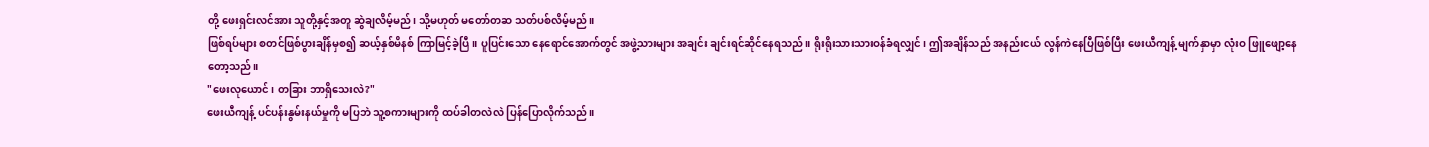တို့ ဖေးရှင်းလင်အား သူတို့နှင့်အတူ ဆွဲချလိမ့်မည်၊ သို့မဟုတ် မတော်တဆ သတ်ပစ်လိမ့်မည်။
ဖြစ်ရပ်များ စတင်ဖြစ်ပွားချိန်မှစ၍ ဆယ့်နှစ်မိနစ် ကြာမြင့်ခဲ့ပြီ။ ပူပြင်းသော နေရောင်အောက်တွင် အဖွဲ့သားများ အချင်း ချင်းရင်ဆိုင်နေရသည်။ ရိုးရိုးသားသားဝန်ခံရလျှင်၊ ဤအချိန်သည် အနည်းငယ် လွန်ကဲနေပြီဖြစ်ပြီး ဖေးယီကျန့် မျက်နှာမှာ လုံးဝ ဖြူဖျော့နေတော့သည်။
"ဖေးလုယောင်၊ တခြား ဘာရှိသေးလဲ?"
ဖေးယီကျန့် ပင်ပန်းနွမ်းနယ်မှုကို မပြဘဲ သူ့စကားများကို ထပ်ခါတလဲလဲ ပြန်ပြောလိုက်သည်။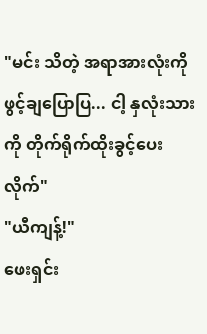"မင်း သိတဲ့ အရာအားလုံးကို ဖွင့်ချပြောပြ... ငါ့ နှလုံးသားကို တိုက်ရိုက်ထိုးခွင့်ပေးလိုက်"
"ယီကျန့်!"
ဖေးရှင်း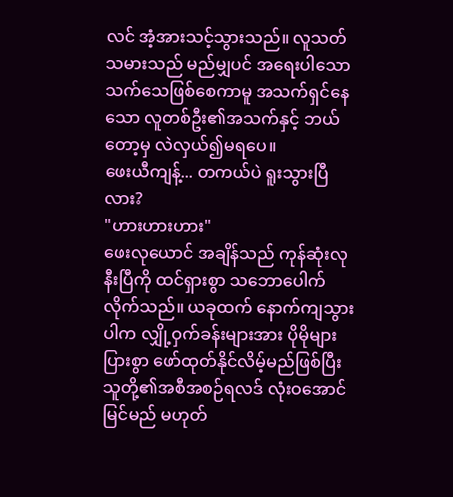လင် အံ့အားသင့်သွားသည်။ လူသတ်သမားသည် မည်မျှပင် အရေးပါသော သက်သေဖြစ်စေကာမူ အသက်ရှင်နေသော လူတစ်ဦး၏အသက်နှင့် ဘယ်တော့မှ လဲလှယ်၍မရပေ။
ဖေးယီကျန့်... တကယ်ပဲ ရူးသွားပြီလား?
"ဟားဟားဟား"
ဖေးလုယောင် အချိန်သည် ကုန်ဆုံးလုနီးပြီကို ထင်ရှားစွာ သဘောပေါက်လိုက်သည်။ ယခုထက် နောက်ကျသွားပါက လျှို့ဝှက်ခန်းများအား ပိုမိုများပြားစွာ ဖော်ထုတ်နိုင်လိမ့်မည်ဖြစ်ပြီး သူတို့၏အစီအစဉ်ရလဒ် လုံးဝအောင်မြင်မည် မဟုတ်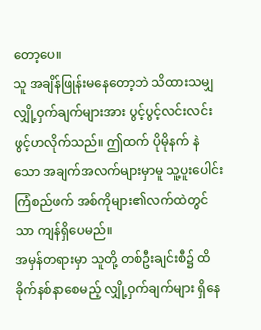တော့ပေ။
သူ အချိန်ဖြုန်းမနေတော့ဘဲ သိထားသမျှ လျှို့ဝှက်ချက်များအား ပွင့်ပွင့်လင်းလင်း ဖွင့်ဟလိုက်သည်။ ဤထက် ပိုမိုနက် နဲသော အချက်အလက်များမှာမူ သူ့ပူးပေါင်းကြံစည်ဖက် အစ်ကိုများ၏လက်ထဲတွင်သာ ကျန်ရှိပေမည်။
အမှန်တရားမှာ သူတို့ တစ်ဦးချင်းစီ၌ ထိခိုက်နစ်နာစေမည့် လျှို့ဝှက်ချက်များ ရှိနေ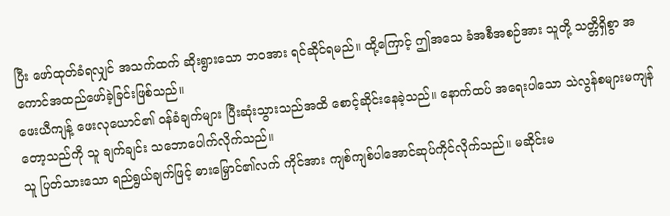ပြီး ဖော်ထုတ်ခံရလျှင် အသက်ထက် ဆိုးရွားသော ဘဝအား ရင်ဆိုင်ရမည်။ ထို့ကြောင့် ဤအသေ ခံအစီအစဉ်အား သူတို့ သတ္တိရှိစွာ အကောင်အထည်ဖော်ခဲ့ခြင်းဖြစ်သည်။
ဖေးယီကျန့် ဖေးလုယောင်၏ ဝန်ခံချက်များ ပြီးဆုံးသွားသည်အထိ စောင့်ဆိုင်းနေခဲ့သည်။ နောက်ထပ် အရေးပါသော သဲလွန်စများမကျန်တော့သည်ကို သူ ချက်ချင်း သဘောပေါက်လိုက်သည်။
သူ ပြတ်သားသော ရည်ရွယ်ချက်ဖြင့် ဓားမြှောင်၏လက် ကိုင်အား ကျစ်ကျစ်ပါအောင်ဆုပ်ကိုင်လိုက်သည်။ မဆိုင်းမ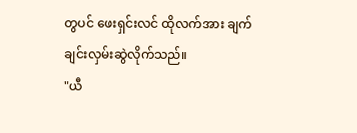တွပင် ဖေးရှင်းလင် ထိုလက်အား ချက်ချင်းလှမ်းဆွဲလိုက်သည်။
"ယီ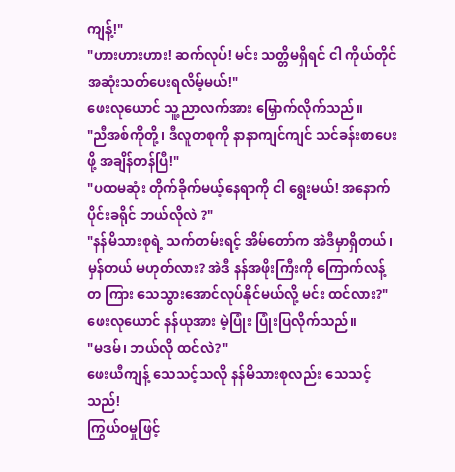ကျန့်!"
"ဟားဟားဟား! ဆက်လုပ်! မင်း သတ္တိမရှိရင် ငါ ကိုယ်တိုင် အဆုံးသတ်ပေးရလိမ့်မယ်!"
ဖေးလုယောင် သူ့ညာလက်အား မြှောက်လိုက်သည်။
"ညီအစ်ကိုတို့၊ ဒီလူတစုကို နာနာကျင်ကျင် သင်ခန်းစာပေးဖို့ အချိန်တန်ပြီ!"
"ပထမဆုံး တိုက်ခိုက်မယ့်နေရာကို ငါ ရွေးမယ်! အနောက်ပိုင်းခရိုင် ဘယ်လိုလဲ ?"
"နန်မိသားစုရဲ့ သက်တမ်းရင့် အိမ်တော်က အဲဒီမှာရှိတယ်၊ မှန်တယ် မဟုတ်လား? အဲဒီ နန်အဖိုးကြီးကို ကြောက်လန့်တ ကြား သေသွားအောင်လုပ်နိုင်မယ်လို့ မင်း ထင်လား?"
ဖေးလုယောင် နန်ယုအား မဲ့ပြုံး ပြုံးပြလိုက်သည်။
"မဒမ်၊ ဘယ်လို ထင်လဲ?"
ဖေးယီကျန့် သေသင့်သလို နန်မိသားစုလည်း သေသင့်သည်!
ကြွယ်ဝမှုဖြင့်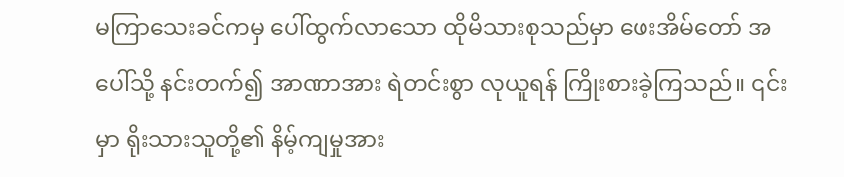မကြာသေးခင်ကမှ ပေါ်ထွက်လာသော ထိုမိသားစုသည်မှာ ဖေးအိမ်တော် အပေါ်သို့ နင်းတက်၍ အာဏာအား ရဲတင်းစွာ လုယူရန် ကြိုးစားခဲ့ကြသည်။ ၎င်းမှာ ရိုးသားသူတို့၏ နိမ့်ကျမှုအား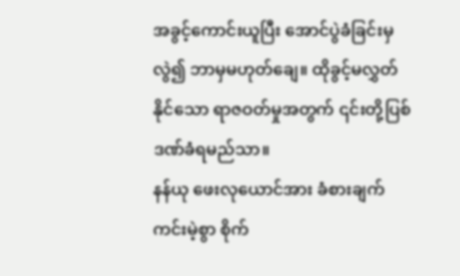အခွင့်ကောင်းယူပြီး အောင်ပွဲခံခြင်းမှလွဲ၍ ဘာမှမဟုတ်ချေ။ ထိုခွင့်မလွှတ်နိုင်သော ရာဇဝတ်မှုအတွက် ၎င်းတို့ပြစ်ဒဏ်ခံရမည်သာ။
နန်ယု ဖေးလုယောင်အား ခံစားချက်ကင်းမဲ့စွာ စိုက်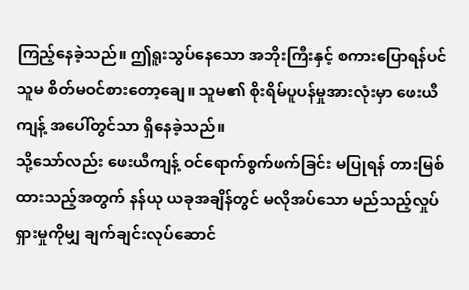ကြည့်နေခဲ့သည်။ ဤရူးသွပ်နေသော အဘိုးကြီးနှင့် စကားပြောရန်ပင် သူမ စိတ်မဝင်စားတော့ချေ။ သူမ၏ စိုးရိမ်ပူပန်မှုအားလုံးမှာ ဖေးယီကျန့် အပေါ်တွင်သာ ရှိနေခဲ့သည်။
သို့သော်လည်း ဖေးယီကျန့် ဝင်ရောက်စွက်ဖက်ခြင်း မပြုရန် တားမြစ်ထားသည့်အတွက် နန်ယု ယခုအချိန်တွင် မလိုအပ်သော မည်သည့်လှုပ်ရှားမှုကိုမျှ ချက်ချင်းလုပ်ဆောင်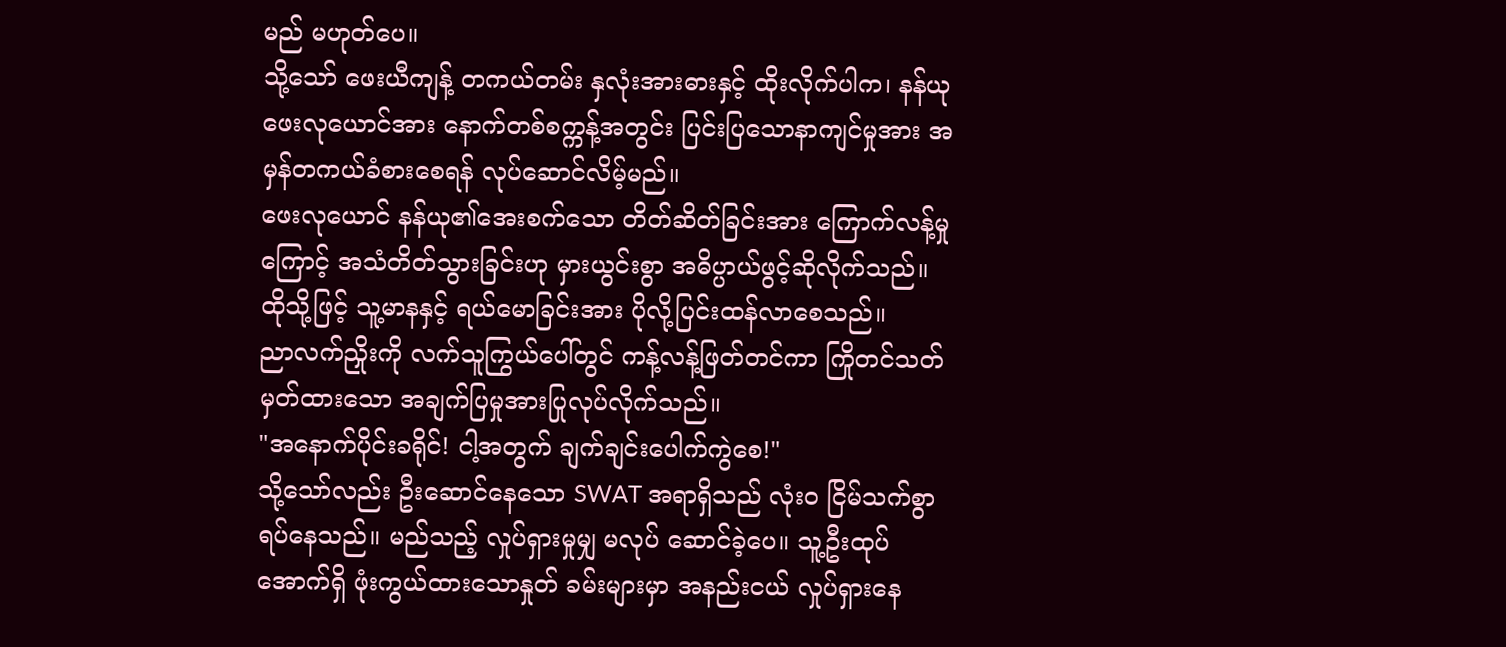မည် မဟုတ်ပေ။
သို့သော် ဖေးယီကျန့် တကယ်တမ်း နှလုံးအားဓားနှင့် ထိုးလိုက်ပါက၊ နန်ယု ဖေးလုယောင်အား နောက်တစ်စက္ကန့်အတွင်း ပြင်းပြသောနာကျင်မှုအား အမှန်တကယ်ခံစားစေရန် လုပ်ဆောင်လိမ့်မည်။
ဖေးလုယောင် နန်ယု၏အေးစက်သော တိတ်ဆိတ်ခြင်းအား ကြောက်လန့်မှုကြောင့် အသံတိတ်သွားခြင်းဟု မှားယွင်းစွာ အဓိပ္ပာယ်ဖွင့်ဆိုလိုက်သည်။ ထိုသို့ဖြင့် သူ့မာနနှင့် ရယ်မောခြင်းအား ပိုလို့ပြင်းထန်လာစေသည်။
ညာလက်ညှိုးကို လက်သူကြွယ်ပေါ်တွင် ကန့်လန့်ဖြတ်တင်ကာ ကြိုတင်သတ်မှတ်ထားသော အချက်ပြမှုအားပြုလုပ်လိုက်သည်။
"အနောက်ပိုင်းခရိုင်! ငါ့အတွက် ချက်ချင်းပေါက်ကွဲစေ!"
သို့သော်လည်း ဦးဆောင်နေသော SWAT အရာရှိသည် လုံးဝ ငြိမ်သက်စွာရပ်နေသည်။ မည်သည့် လှုပ်ရှားမှုမျှ မလုပ် ဆောင်ခဲ့ပေ။ သူ့ဦးထုပ်အောက်ရှိ ဖုံးကွယ်ထားသောနှုတ် ခမ်းများမှာ အနည်းငယ် လှုပ်ရှားနေ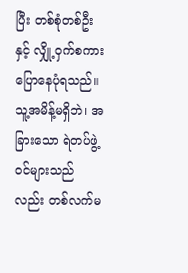ပြီး တစ်စုံတစ်ဦးနှင့် လျှို့ဝှက်စကားပြောနေပုံရသည်။ သူ့အမိန့်မရှိဘဲ၊ အခြားသော ရဲတပ်ဖွဲ့ဝင်များသည်လည်း တစ်လက်မ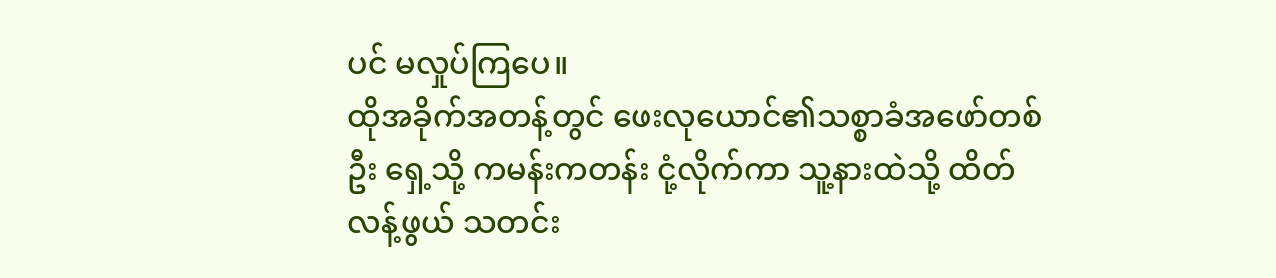ပင် မလှုပ်ကြပေ။
ထိုအခိုက်အတန့်တွင် ဖေးလုယောင်၏သစ္စာခံအဖော်တစ်ဦး ရှေ့သို့ ကမန်းကတန်း ငုံ့လိုက်ကာ သူ့နားထဲသို့ ထိတ်လန့်ဖွယ် သတင်း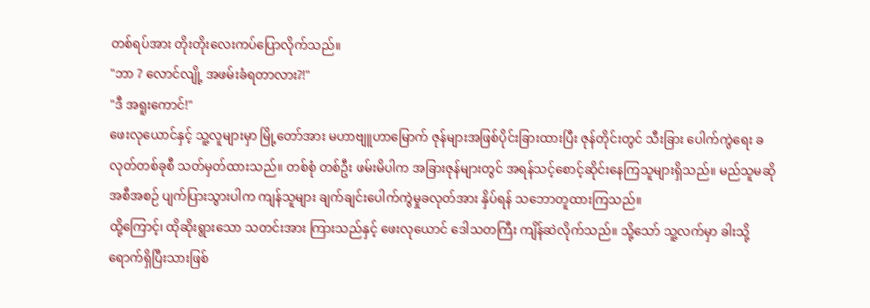တစ်ရပ်အား တိုးတိုးလေးကပ်ပြောလိုက်သည်။
"ဘာ ? လောင်လျို့ အဖမ်းခံရတာလား?!"
"ဒီ အရူးကောင်!"
ဖေးလုယောင်နှင့် သူ့လူများမှာ မြို့တော်အား မဟာဗျူဟာမြောက် ဇုန်များအဖြစ်ပိုင်းခြားထားပြီး ဇုန်တိုင်းတွင် သီးခြား ပေါက်ကွဲရေး ခလုတ်တစ်ခုစီ သတ်မှတ်ထားသည်။ တစ်စုံ တစ်ဦး ဖမ်းမိပါက အခြားဇုန်များတွင် အရန်သင့်စောင့်ဆိုင်းနေကြသူများရှိသည်။ မည်သူမဆို အစီအစဉ် ပျက်ပြားသွားပါက ကျန်သူများ ချက်ချင်းပေါက်ကွဲမှုခလုတ်အား နှိပ်ရန် သဘောတူထားကြသည်။
ထို့ကြောင့်၊ ထိုဆိုးရွားသော သတင်းအား ကြားသည်နှင့် ဖေးလုယောင် ဒေါသတကြီး ကျိန်ဆဲလိုက်သည်။ သို့သော် သူ့လက်မှာ ခါးသို့ရောက်ရှိပြီးသားဖြစ်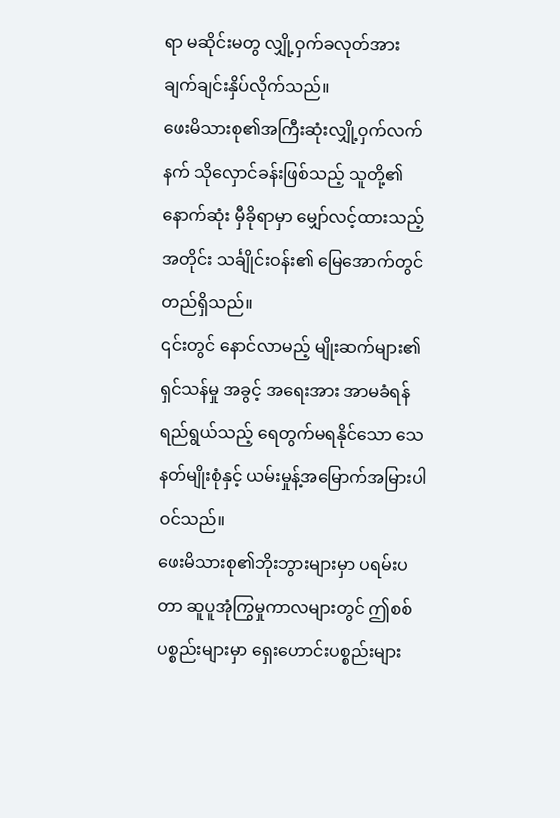ရာ မဆိုင်းမတွ လျှို့ဝှက်ခလုတ်အား ချက်ချင်းနှိပ်လိုက်သည်။
ဖေးမိသားစု၏အကြီးဆုံးလျှို့ဝှက်လက်နက် သိုလှောင်ခန်းဖြစ်သည့် သူတို့၏ နောက်ဆုံး မှီခိုရာမှာ မျှော်လင့်ထားသည့်အတိုင်း သင်္ချိုင်းဝန်း၏ မြေအောက်တွင် တည်ရှိသည်။
၎င်းတွင် နောင်လာမည့် မျိုးဆက်များ၏ ရှင်သန်မှု အခွင့် အရေးအား အာမခံရန် ရည်ရွယ်သည့် ရေတွက်မရနိုင်သော သေနတ်မျိုးစုံနှင့် ယမ်းမှုန့်အမြောက်အမြားပါဝင်သည်။
ဖေးမိသားစု၏ဘိုးဘွားများမှာ ပရမ်းပတာ ဆူပူအုံကြွမှုကာလများတွင် ဤစစ်ပစ္စည်းများမှာ ရှေးဟောင်းပစ္စည်းများ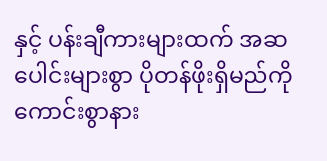နှင့် ပန်းချီကားများထက် အဆပေါင်းများစွာ ပိုတန်ဖိုးရှိမည်ကို ကောင်းစွာနား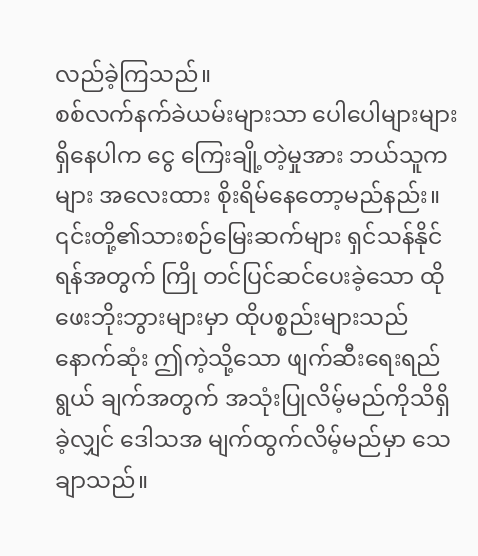လည်ခဲ့ကြသည်။
စစ်လက်နက်ခဲယမ်းများသာ ပေါပေါများများရှိနေပါက ငွေ ကြေးချို့တဲ့မှုအား ဘယ်သူကများ အလေးထား စိုးရိမ်နေတော့မည်နည်း။
၎င်းတို့၏သားစဉ်မြေးဆက်များ ရှင်သန်နိုင်ရန်အတွက် ကြို တင်ပြင်ဆင်ပေးခဲ့သော ထိုဖေးဘိုးဘွားများမှာ ထိုပစ္စည်းများသည် နောက်ဆုံး ဤကဲ့သို့သော ဖျက်ဆီးရေးရည်ရွယ် ချက်အတွက် အသုံးပြုလိမ့်မည်ကိုသိရှိခဲ့လျှင် ဒေါသအ မျက်ထွက်လိမ့်မည်မှာ သေချာသည်။